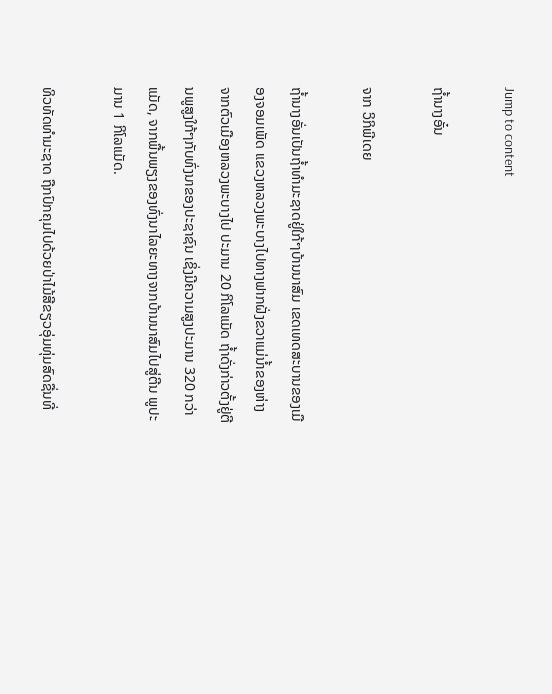Jump to content

ຖໍ້ານາງອັ໋ນ

ຈາກ ວິກິພີເດຍ

ຖ້ຳນາງອັ່ນເປັນຖ້ຳທຳມະຊາດຢູ່ໃກ້ໆບ້ານນາສົມ ເຂດເທດສະບານຂອງເມືອງຈອມເພັດ ແຂວງຫລວງພະບາງໄປທາງຟາກຝັ່ງຂວາແມ່ນ້ຳຂອງຫ່າງ ຈາກຕົວເມືອງຫລວງພະບາງໄປ ປະມານ 20 ກິໂລແມັດ ຖ້ຳດັ່ງກ່າວຕັ້ງຢູ່ຕີນພູສູງໃກ້ໆກັບທົ່ງນາຂອງປະຊາຊົນ ເຊິ່ງມີຄວາມສູງປະມານ 320 ກວ່າແມັດ, ຈາກພື້ນພຽງຂອງທົ່ງນາໄລຍະທາງຈາກບ້ານນາສົມໄປສູ່ຕີນ ພູປະມານ 1 ກິໂລແມັດ.

ທິວທັດທຳມະຊາດ ຖືກປົກຄຸມໄປດ້ວຍປ່າໄມ້ສີຂຽວອຸ່ມທຸ່ມສົດຊື່ນທີ່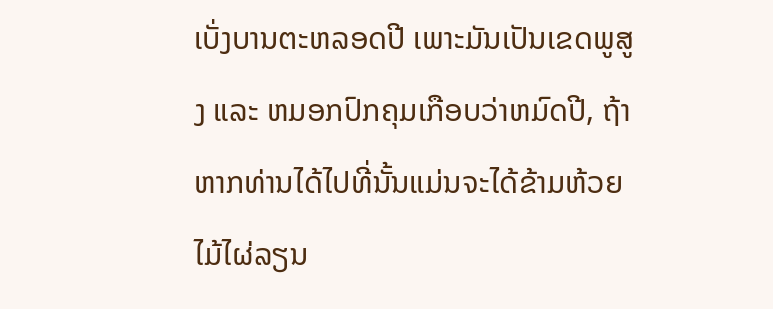ເບັ່ງບານຕະຫລອດປີ ເພາະມັນເປັນເຂດພູສູງ ແລະ ຫມອກປົກຄຸມເກືອບວ່າຫມົດປີ, ຖ້າຫາກທ່ານໄດ້ໄປທີ່ນັ້ນແມ່ນຈະໄດ້ຂ້າມຫ້ວຍໄມ້ໄຜ່ລຽນ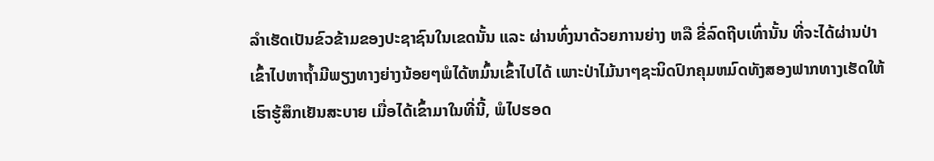ລຳເຮັດເປັນຂົວຂ້າມຂອງປະຊາຊົນໃນເຂດນັ້ນ ແລະ ຜ່ານທົ່ງນາດ້ວຍການຍ່າງ ຫລື ຂີ່ລົດຖີບເທົ່ານັ້ນ ທີ່ຈະໄດ້ຜ່ານປ່າເຂົ້າໄປຫາຖ້ຳມີພຽງທາງຍ່າງນ້ອຍໆພໍໄດ້ຫມົ້ນເຂົ້າໄປໄດ້ ເພາະປ່າໄມ້ນາໆຊະນິດປົກຄຸມຫມົດທັງສອງຟາກທາງເຮັດໃຫ້ເຮົາຮູ້ສຶກເຢັນສະບາຍ ເມື່ອໄດ້ເຂົ້າມາໃນທີ່ນີ້, ພໍໄປຮອດ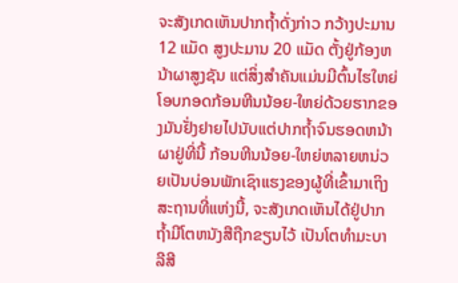ຈະສັງເກດເຫັນປາກຖ້ຳດັ່ງກ່າວ ກວ້າງປະມານ 12 ແມັດ ສູງປະມານ 20 ແມັດ ຕັ້ງຢູ່ກ້ອງຫນ້າຜາສູງຊັນ ແຕ່ສິ່ງສຳຄັນແມ່ນມີຕົ້ນໄຮໃຫຍ່ໂອບກອດກ້ອນຫີນນ້ອຍ-ໃຫຍ່ດ້ວຍຮາກຂອງມັນຢັ່ງຢາຍໄປນັບແຕ່ປາກຖ້ຳຈົນຮອດຫນ້າຜາຢູ່ທີ່ນີ້ ກ້ອນຫີນນ້ອຍ-ໃຫຍ່ຫລາຍຫນ່ວຍເປັນບ່ອນພັກເຊົາແຮງຂອງຜູ້ທີ່ເຂົ້າມາເຖິງສະຖານທີ່ແຫ່ງນີ້, ຈະສັງເກດເຫັນໄດ້ຢູ່ປາກຖ້ຳມີໂຕຫນັງສືຖືກຂຽນໄວ້ ເປັນໂຕທຳມະບາລີສີ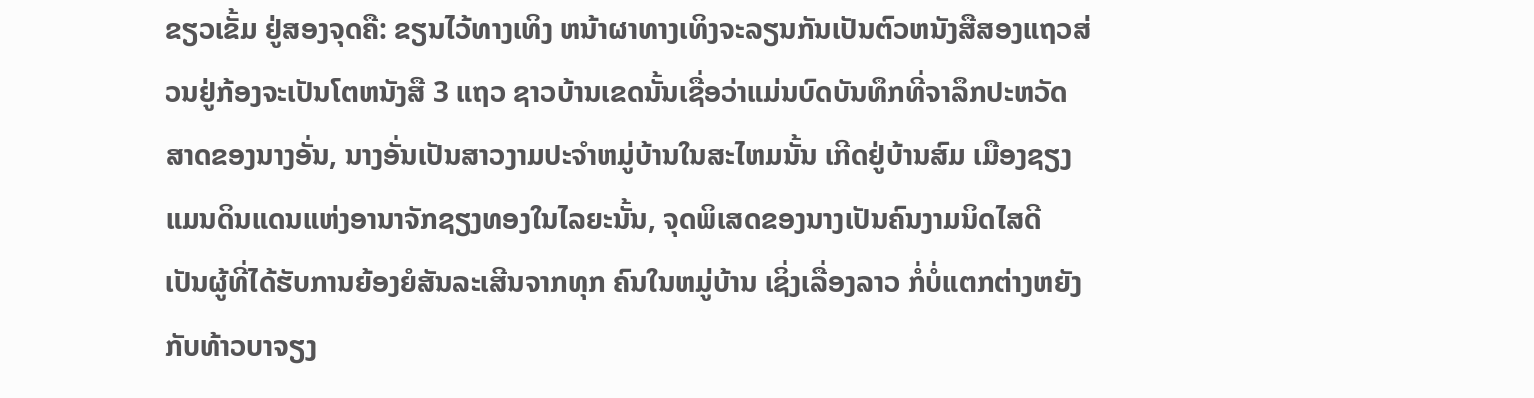ຂຽວເຂັ້ມ ຢູ່ສອງຈຸດຄື: ຂຽນໄວ້ທາງເທິງ ຫນ້າຜາທາງເທິງຈະລຽນກັນເປັນຕົວຫນັງສືສອງແຖວສ່ວນຢູ່ກ້ອງຈະເປັນໂຕຫນັງສື 3 ແຖວ ຊາວບ້ານເຂດນັ້ນເຊື່ອວ່າແມ່ນບົດບັນທຶກທີ່ຈາລຶກປະຫວັດສາດຂອງນາງອັ່ນ, ນາງອັ່ນເປັນສາວງາມປະຈຳຫມູ່ບ້ານໃນສະໄຫມນັ້ນ ເກີດຢູ່ບ້ານສົມ ເມືອງຊຽງແມນດິນແດນແຫ່ງອານາຈັກຊຽງທອງໃນໄລຍະນັ້ນ, ຈຸດພິເສດຂອງນາງເປັນຄົນງາມນິດໄສດີ ເປັນຜູ້ທີ່ໄດ້ຮັບການຍ້ອງຍໍສັນລະເສີນຈາກທຸກ ຄົນໃນຫມູ່ບ້ານ ເຊິ່ງເລື່ອງລາວ ກໍ່ບໍ່ແຕກຕ່າງຫຍັງກັບທ້າວບາຈຽງ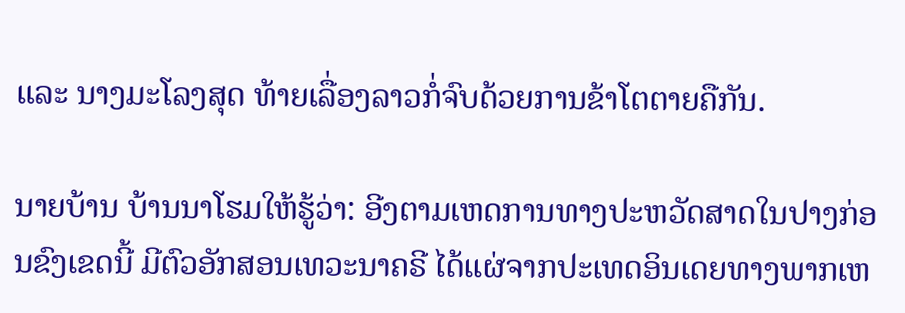ແລະ ນາງມະໂລງສຸດ ທ້າຍເລື່ອງລາວກໍ່ຈົບດ້ວຍການຂ້າໂຕຕາຍຄືກັນ.

ນາຍບ້ານ ບ້ານນາໂຮມໃຫ້ຮູ້ວ່າ: ອີງຕາມເຫດການທາງປະຫວັດສາດໃນປາງກ່ອນຂົງເຂດນີ້ ມີຕົວອັກສອນເທວະນາຄຣີ ໄດ້ແຜ່ຈາກປະເທດອິນເດຍທາງພາກເຫ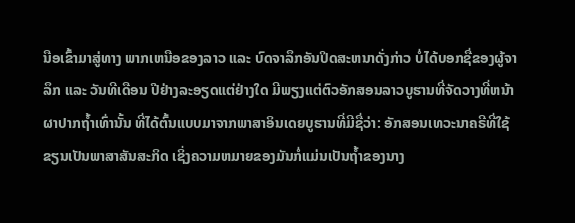ນືອເຂົ້າມາສູ່ທາງ ພາກເຫນືອຂອງລາວ ແລະ ບົດຈາລຶກອັນປິດສະຫນາດັ່ງກ່າວ ບໍ່ໄດ້ບອກຊື່ຂອງຜູ້ຈາລຶກ ແລະ ວັນທີເດືອນ ປີຢ່າງລະອຽດແຕ່ຢ່າງໃດ ມີພຽງແຕ່ຕົວອັກສອນລາວບູຮານທີ່ຈັດວາງທີ່ຫນ້າຜາປາກຖ້ຳເທົ່ານັ້ນ ທີ່ໄດ້ຕົ້ນແບບມາຈາກພາສາອິນເດຍບູຮານທີ່ມີຊື່ວ່າ: ອັກສອນເທວະນາຄຣີທີ່ໃຊ້ຂຽນເປັນພາສາສັນສະກິດ ເຊິ່ງຄວາມຫມາຍຂອງມັນກໍ່ແມ່ນເປັນຖ້ຳຂອງນາງ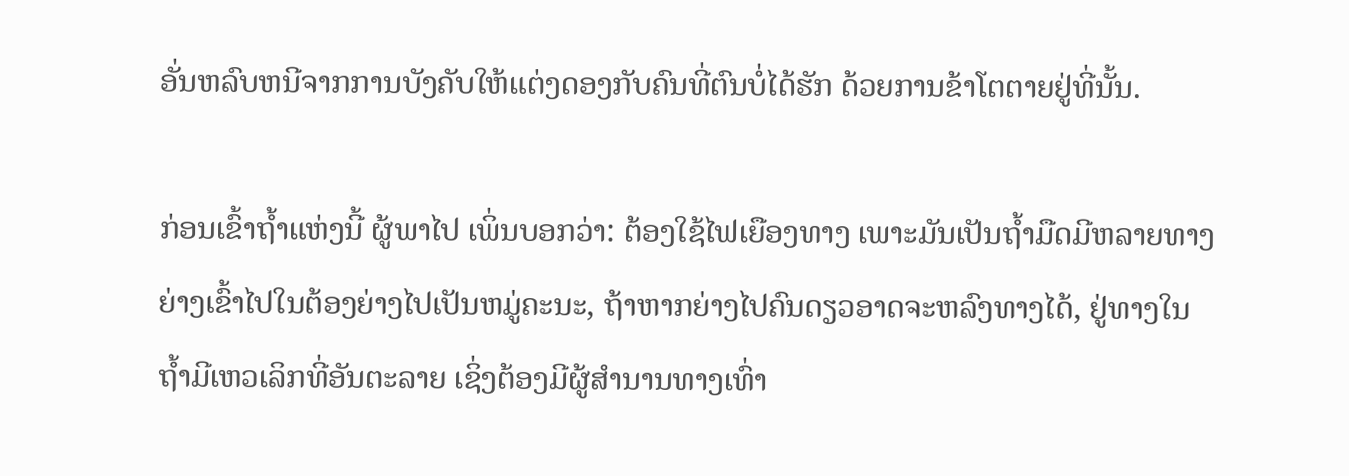ອັ່ນຫລົບຫນີຈາກການບັງຄັບໃຫ້ແຕ່ງດອງກັບຄົນທີ່ຕົນບໍ່ໄດ້ຮັກ ດ້ວຍການຂ້າໂຕຕາຍຢູ່ທີ່ນັ້ນ.

ກ່ອນເຂົ້າຖ້ຳແຫ່ງນີ້ ຜູ້ພາໄປ ເພິ່ນບອກວ່າ: ຕ້ອງໃຊ້ໄຟເຍືອງທາງ ເພາະມັນເປັນຖ້ຳມືດມີຫລາຍທາງຍ່າງເຂົ້າໄປໃນຕ້ອງຍ່າງໄປເປັນຫມູ່ຄະນະ, ຖ້າຫາກຍ່າງໄປຄົນດຽວອາດຈະຫລົງທາງໄດ້, ຢູ່ທາງໃນຖ້ຳມີເຫວເລິກທີ່ອັນຕະລາຍ ເຊິ່ງຕ້ອງມີຜູ້ສຳນານທາງເທົ່າ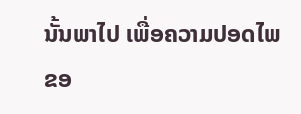ນັ້ນພາໄປ ເພື່ອຄວາມປອດໄພຂອ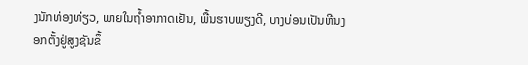ງນັກທ່ອງທ່ຽວ, ພາຍໃນຖ້ຳອາກາດເຢັນ, ພື້ນຮາບພຽງດີ, ບາງບ່ອນເປັນຫີນງອກຕັ້ງຢູ່ສູງຊັນຂຶ້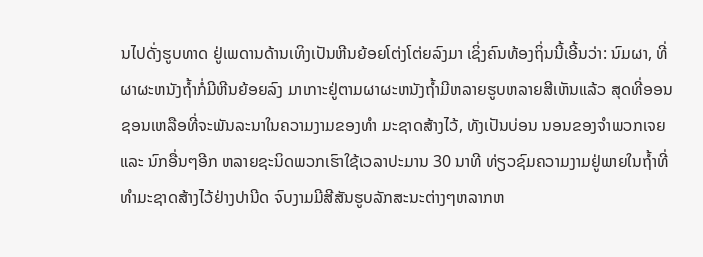ນໄປດັ່ງຮູບທາດ ຢູ່ເພດານດ້ານເທິງເປັນຫີນຍ້ອຍໂຕ່ງໂຕ່ຍລົງມາ ເຊິ່ງຄົນທ້ອງຖິ່ນນີ້ເອີ້ນວ່າ: ນົມຜາ, ທີ່ຜາຜະຫນັງຖ້ຳກໍ່ມີຫີນຍ້ອຍລົງ ມາເກາະຢູ່ຕາມຜາຜະຫນັງຖ້ຳມີຫລາຍຮູບຫລາຍສີເຫັນແລ້ວ ສຸດທີ່ອອນຊອນເຫລືອທີ່ຈະພັນລະນາໃນຄວາມງາມຂອງທຳ ມະຊາດສ້າງໄວ້, ທັງເປັນບ່ອນ ນອນຂອງຈຳພວກເຈຍ ແລະ ນົກອື່ນໆອີກ ຫລາຍຊະນິດພວກເຮົາໃຊ້ເວລາປະມານ 30 ນາທີ ທ່ຽວຊົມຄວາມງາມຢູ່ພາຍໃນຖ້ຳທີ່ທຳມະຊາດສ້າງໄວ້ຢ່າງປານີດ ຈົບງາມມີສີສັນຮູບລັກສະນະຕ່າງໆຫລາກຫ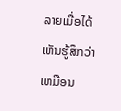ລາຍເມື່ອໄດ້ເຫັນຮູ້ສຶກວ່າເຫມືອນ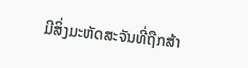ມີສິ່ງມະຫັດສະຈັນທີ່ຖືກສ້າ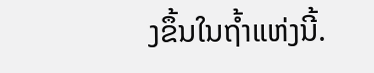ງຂຶ້ນໃນຖ້ຳແຫ່ງນີ້.